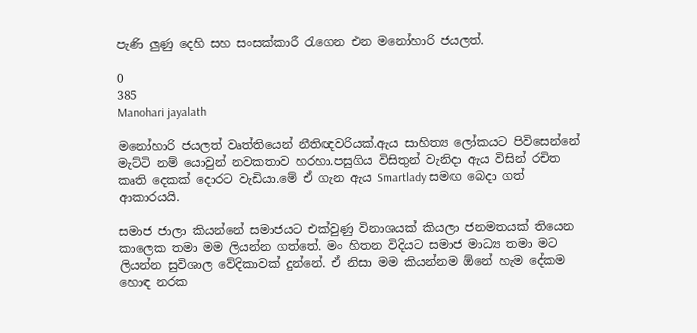පැණි ලුණු දෙහි සහ සංසක්කාරී රැගෙන එන මනෝහාරි ජයලත්.

0
385
Manohari jayalath

මනෝහාරි ජයලත් වෘත්තියෙන් නීතිඥවරියක්.ඇය සාහිත්‍ය ලෝකයට පිවිසෙන්නේ මැට්ටි නම් යොවුන් නවකතාව හරහා.පසුගිය විසිතුන් වැනිදා ඇය විසින් රචිත කෘති දෙකක් දොරට වැඩියා.මේ ඒ ගැන ඇය Smartlady සමඟ බෙදා ගත් ආකාරයයි.

සමාජ ජාලා කියන්නේ සමාජයට එක්වුණු විනාශයක් කියලා ජනමතයක් තියෙන කාලෙක තමා මම ලියන්න ගත්තේ. මං හිතන විදියට සමාජ මාධ්‍ය තමා මට ලියන්න සුවිශාල වේදිකාවක් දුන්නේ. ඒ නිසා මම කියන්නම ඕනේ හැම දේකම හොඳ නරක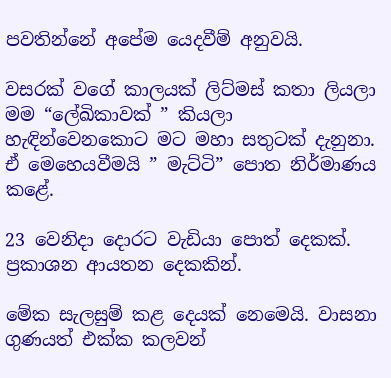පවතින්නේ අපේම යෙදවීම් අනුවයි.

වසරක් වගේ කාලයක් ලිට්මස් කතා ලියලා මම “ලේඛිකාවක් ” කියලා හැඳින්වෙනකොට මට මහා සතුටක් දැනුනා. ඒ මෙහෙයවීමයි ” මැට්ටි” පොත නිර්මාණය කළේ.

23 වෙනිදා දොරට වැඩියා පොත් දෙකක්. ප්‍රකාශන ආයතන දෙකකින්.

මේක සැලසුම් කළ දෙයක් නෙමෙයි. වාසනා ගුණයත් එක්ක කලවන්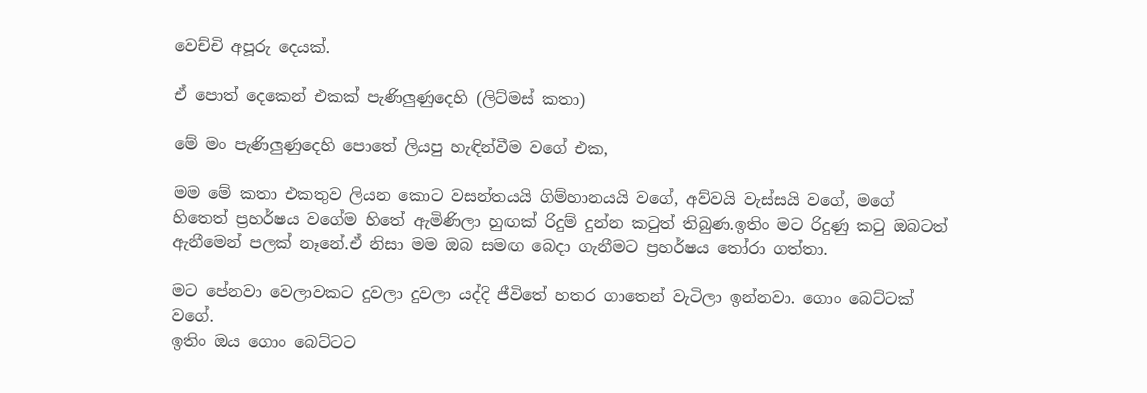වෙච්චි අපූරු දෙයක්.

ඒ පොත් දෙකෙන් එකක් පැණිලුණුදෙහි (ලිට්මස් කතා)

මේ මං පැණිලුණුදෙහි පොතේ ලියපු හැඳින්වීම වගේ එක,

මම මේ කතා එකතුව ලියන කොට වසන්තයයි ගිම්හානයයි වගේ, අව්වයි වැස්සයි වගේ, මගේ හිතෙත් ප්‍රහර්ෂය වගේම හිතේ ඇමිණිලා හුඟක් රිදුම් දුන්න කටුත් තිබුණ.ඉතිං මට රිදුණු කටු ඔබටත් ඇනීමෙන් පලක් නෑනේ.ඒ නිසා මම ඔබ සමඟ බෙදා ගැනීමට ප්‍රහර්ෂය තෝරා ගත්තා.

මට පේනවා වෙලාවකට දුවලා දුවලා යද්දි ජීවිතේ හතර ගාතෙන් වැටිලා ඉන්නවා. ගොං බෙට්ටක් වගේ.
ඉතිං ඔය ගොං බෙට්ටට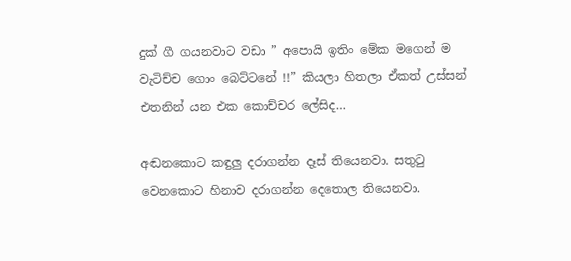දුක් ගී ගයනවාට වඩා ” අපොයි ඉතිං මේක මගෙන් ම වැටිච්ච ගොං බෙට්ටනේ !!” කියලා හිතලා ඒකත් උස්සන් එතනින් යන එක කොච්චර ලේසිද…

අඬනකොට කඳුලු දරාගන්න දෑස් තියෙනවා. සතුටු වෙනකොට හිනාව දරාගන්න දෙතොල තියෙනවා.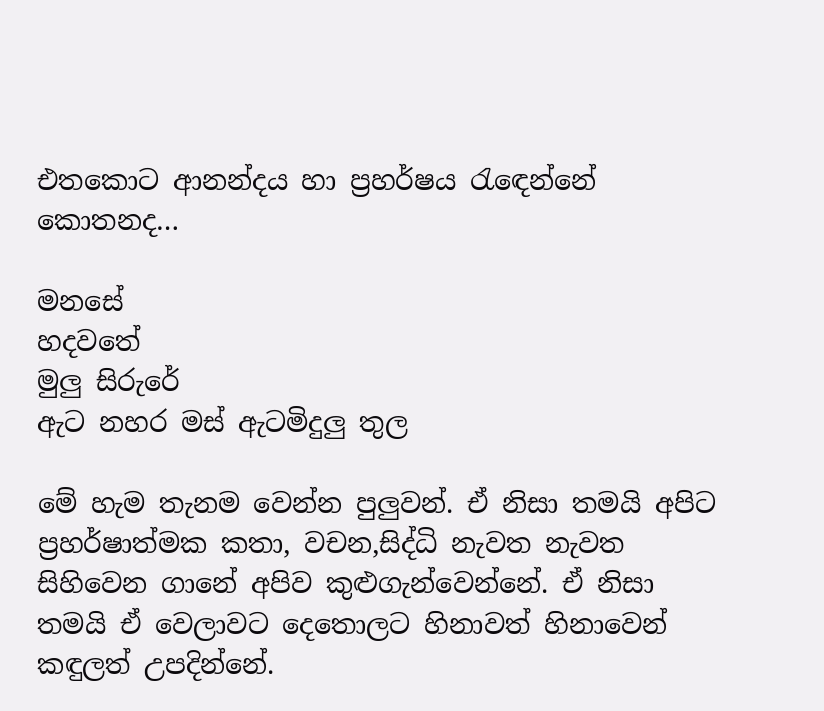එතකොට ආනන්දය හා ප්‍රහර්ෂය රැඳෙන්නේ කොතනද…

මනසේ
හදවතේ
මුලු සිරුරේ
ඇට නහර මස් ඇටමිදුලු තුල

මේ හැම තැනම වෙන්න පුලුවන්. ඒ නිසා තමයි අපිට ප්‍රහර්ෂාත්මක කතා, වචන,සිද්ධි නැවත නැවත සිහිවෙන ගානේ අපිව කුළුගැන්වෙන්නේ. ඒ නිසා තමයි ඒ වෙලාවට දෙතොලට හිනාවත් හිනාවෙන් කඳුලත් උපදින්නේ.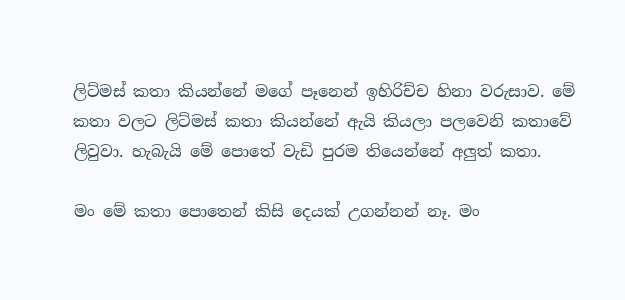ලිට්මස් කතා කියන්නේ මගේ පෑනෙන් ඉහිරිච්ච හිනා වරුසාව. මේ කතා වලට ලිට්මස් කතා කියන්නේ ඇයි කියලා පලවෙනි කතාවේ ලිවුවා. හැබැයි මේ පොතේ වැඩි පුරම තියෙන්නේ අලුත් කතා.

මං මේ කතා පොතෙන් කිසි දෙයක් උගන්නන් නෑ. මං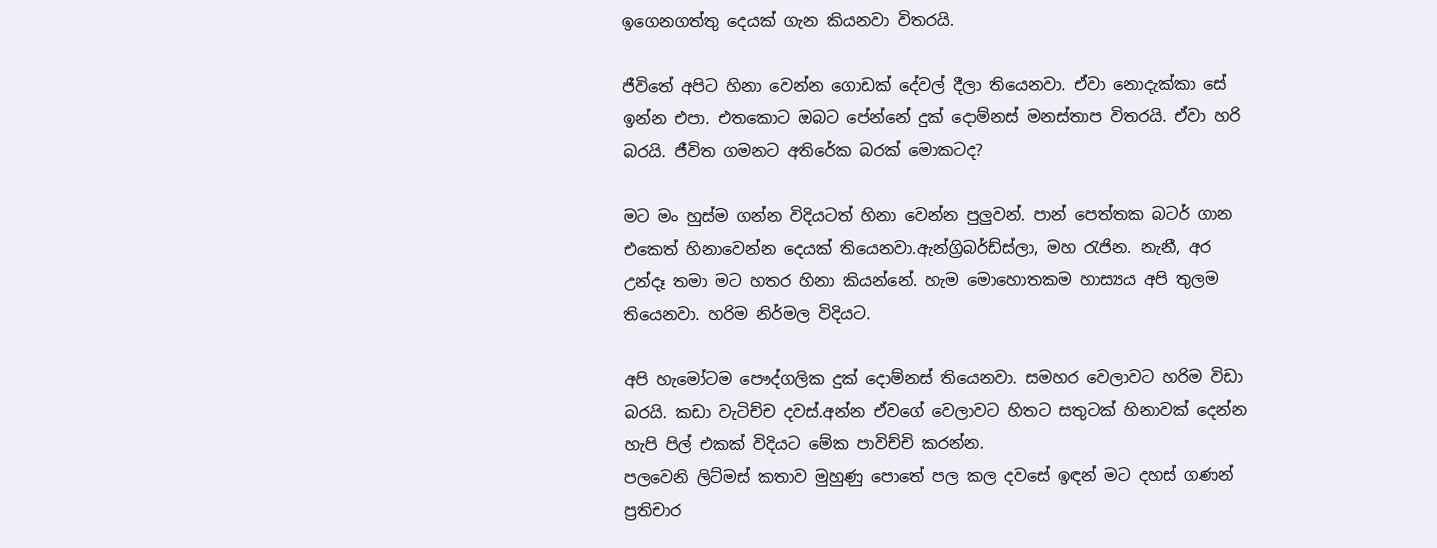ඉගෙනගත්තු දෙයක් ගැන කියනවා විතරයි.

ජීවිතේ අපිට හිනා වෙන්න ගොඩක් දේවල් දීලා තියෙනවා. ඒවා නොදැක්කා සේ ඉන්න එපා. එතකොට ඔබට පේන්නේ දුක් දොම්නස් මනස්තාප විතරයි. ඒවා හරි බරයි. ජීවිත ගමනට අතිරේක බරක් මොකටද?

මට මං හුස්ම ගන්න විදියටත් හිනා වෙන්න පුලුවන්. පාන් පෙත්තක බටර් ගාන එකෙත් හිනාවෙන්න දෙයක් තියෙනවා.ඇන්ග්‍රිබර්ඩ්ස්ලා, මහ රැජින. නැනී, අර උන්දෑ තමා මට හතර හිනා කියන්නේ. හැම මොහොතකම හාස්‍යය අපි තුලම තියෙනවා. හරිම නිර්මල විදියට.

අපි හැමෝටම පෞද්ගලික දුක් දොම්නස් තියෙනවා. සමහර වෙලාවට හරිම විඩා බරයි. කඩා වැටිච්ච දවස්.අන්න ඒවගේ වෙලාවට හිතට සතුටක් හිනාවක් දෙන්න හැපි පිල් එකක් විදියට මේක පාවිච්චි කරන්න.
පලවෙනි ලිට්මස් කතාව මුහුණු පොතේ පල කල දවසේ ඉඳන් මට දහස් ගණන් ප්‍රතිචාර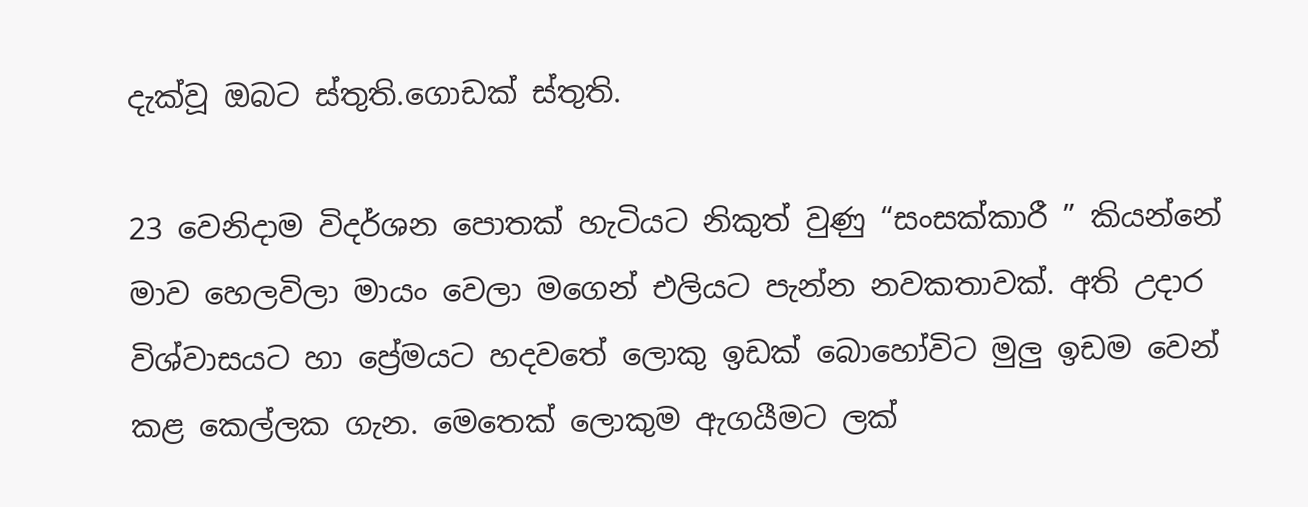දැක්වූ ඔබට ස්තුති.ගොඩක් ස්තුති.

23 වෙනිදාම විදර්ශන පොතක් හැටියට නිකුත් වුණු “සංසක්කාරී ” කියන්නේ මාව හෙලවිලා මායං වෙලා මගෙන් එලියට පැන්න නවකතාවක්. අති උදාර විශ්වාසයට හා ප්‍රේමයට හදවතේ ලොකු ඉඩක් බොහෝවිට මුලු ඉඩම වෙන් කළ කෙල්ලක ගැන. මෙතෙක් ලොකුම ඇගයීමට ලක්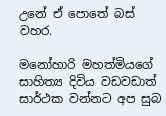උනේ ඒ පොතේ බස් වහර.

මනෝහාරි මහත්මියගේ සාහිත්‍ය දිවිය වඩවඩාත් සාර්ථක වන්නට අප සුබ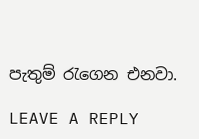පැතුම් රැගෙන එනවා.

LEAVE A REPLY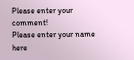Please enter your comment!
Please enter your name here